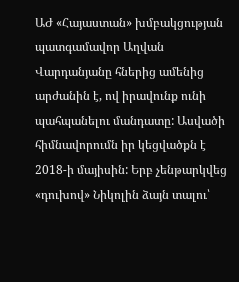ԱԺ «Հայաստան» խմբակցության պատգամավոր Աղվան Վարդանյանը հներից ամենից արժանին է, ով իրավունք ունի պահպանելու մանդատը: Ասվածի հիմնավորումն իր կեցվածքն է 2018-ի մայիսին: Երբ չենթարկվեց «դուխով» Նիկոլին ձայն տալու՝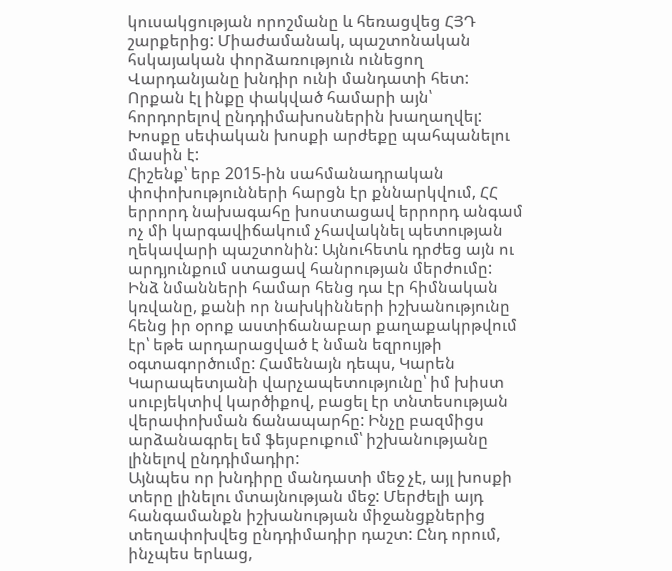կուսակցության որոշմանը և հեռացվեց ՀՅԴ շարքերից: Միաժամանակ, պաշտոնական հսկայական փորձառություն ունեցող Վարդանյանը խնդիր ունի մանդատի հետ: Որքան էլ ինքը փակված համարի այն՝ հորդորելով ընդդիմախոսներին խաղաղվել: Խոսքը սեփական խոսքի արժեքը պահպանելու մասին է:
Հիշենք՝ երբ 2015-ին սահմանադրական փոփոխությունների հարցն էր քննարկվում, ՀՀ երրորդ նախագահը խոստացավ երրորդ անգամ ոչ մի կարգավիճակում չհավակնել պետության ղեկավարի պաշտոնին: Այնուհետև դրժեց այն ու արդյունքում ստացավ հանրության մերժումը: Ինձ նմանների համար հենց դա էր հիմնական կռվանը, քանի որ նախկինների իշխանությունը հենց իր օրոք աստիճանաբար քաղաքակրթվում էր՝ եթե արդարացված է նման եզրույթի օգտագործումը: Համենայն դեպս, Կարեն Կարապետյանի վարչապետությունը՝ իմ խիստ սուբյեկտիվ կարծիքով, բացել էր տնտեսության վերափոխման ճանապարհը: Ինչը բազմիցս արձանագրել եմ ֆեյսբուքում՝ իշխանությանը լինելով ընդդիմադիր:
Այնպես որ խնդիրը մանդատի մեջ չէ, այլ խոսքի տերը լինելու մտայնության մեջ: Մերժելի այդ հանգամանքն իշխանության միջանցքներից տեղափոխվեց ընդդիմադիր դաշտ: Ընդ որում, ինչպես երևաց,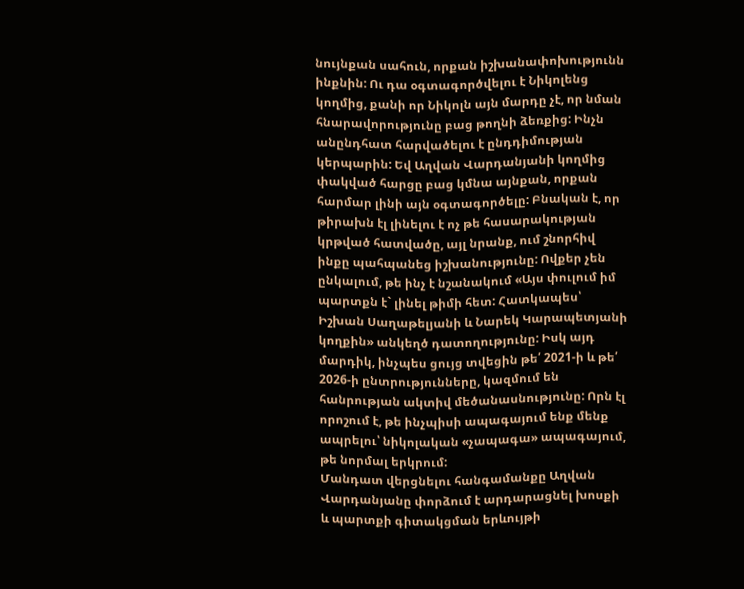նույնքան սահուն, որքան իշխանափոխությունն ինքնին: Ու դա օգտագործվելու է Նիկոլենց կողմից, քանի որ Նիկոլն այն մարդը չէ, որ նման հնարավորությունը բաց թողնի ձեռքից: Ինչն անընդհատ հարվածելու է ընդդիմության կերպարին: Եվ Աղվան Վարդանյանի կողմից փակված հարցը բաց կմնա այնքան, որքան հարմար լինի այն օգտագործելը: Բնական է, որ թիրախն էլ լինելու է ոչ թե հասարակության կրթված հատվածը, այլ նրանք, ում շնորհիվ ինքը պահպանեց իշխանությունը: Ովքեր չեն ընկալում, թե ինչ է նշանակում «Այս փուլում իմ պարտքն է` լինել թիմի հետ: Հատկապես՝ Իշխան Սաղաթելյանի և Նարեկ Կարապետյանի կողքին» անկեղծ դատողությունը: Իսկ այդ մարդիկ, ինչպես ցույց տվեցին թե՛ 2021-ի և թե՛ 2026-ի ընտրությունները, կազմում են հանրության ակտիվ մեծանասնությունը: Որն էլ որոշում է, թե ինչպիսի ապագայում ենք մենք ապրելու՝ նիկոլական «չապագա» ապագայում, թե նորմալ երկրում:
Մանդատ վերցնելու հանգամանքը Աղվան Վարդանյանը փորձում է արդարացնել խոսքի և պարտքի գիտակցման երևույթի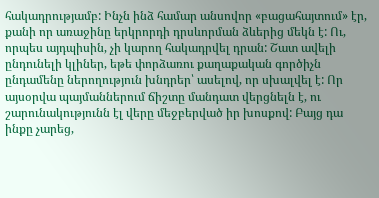հակադրությամբ: Ինչն ինձ համար անսովոր «բացահայտում» էր, քանի որ առաջինը երկրորդի դրսևորման ձևերից մեկն է: Ու, որպես այդպիսին, չի կարող հակադրվել դրան: Շատ ավելի ընդունելի կլիներ, եթե փորձառու քաղաքական գործիչն ընդամենը ներողություն խնդրեր՝ ասելով, որ սխալվել է: Որ այսօրվա պայմաններում ճիշտը մանդատ վերցնելն է, ու շարունակությունն էլ վերը մեջբերված իր խոսքով: Բայց դա ինքը չարեց,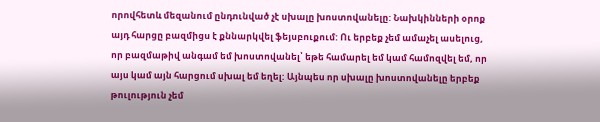որովհետև մեզանում ընդունված չէ սխալը խոստովանելը: Նախկինների օրոք այդ հարցը բազմիցս է քննարկվել ֆեյսբուքում: Ու երբեք չեմ ամաչել ասելուց, որ բազմաթիվ անգամ եմ խոստովանել՝ եթե համարել եմ կամ համոզվել եմ, որ այս կամ այն հարցում սխալ եմ եղել: Այնպես որ սխալը խոստովանելը երբեք թուլություն չեմ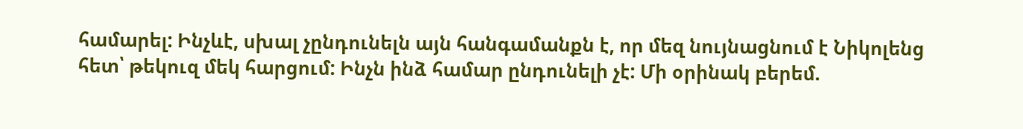համարել: Ինչևէ, սխալ չընդունելն այն հանգամանքն է, որ մեզ նույնացնում է Նիկոլենց հետ՝ թեկուզ մեկ հարցում: Ինչն ինձ համար ընդունելի չէ: Մի օրինակ բերեմ.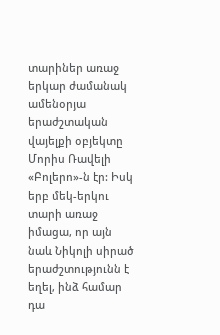տարիներ առաջ երկար ժամանակ ամենօրյա երաժշտական վայելքի օբյեկտը Մորիս Ռավելի «Բոլերո»-ն էր: Իսկ երբ մեկ-երկու տարի առաջ իմացա, որ այն նաև Նիկոլի սիրած երաժշտությունն է եղել, ինձ համար դա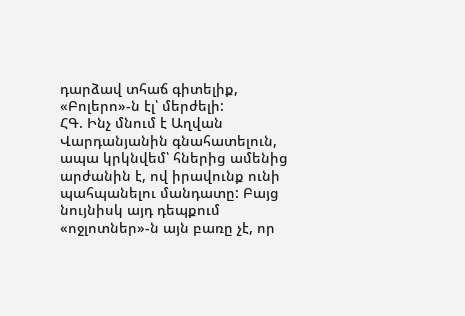դարձավ տհաճ գիտելիք, «Բոլերո»-ն էլ՝ մերժելի:
ՀԳ. Ինչ մնում է Աղվան Վարդանյանին գնահատելուն, ապա կրկնվեմ՝ հներից ամենից արժանին է, ով իրավունք ունի պահպանելու մանդատը: Բայց նույնիսկ այդ դեպքում «ոջլոտներ»-ն այն բառը չէ, որ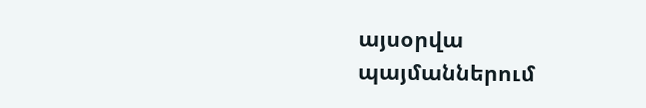այսօրվա պայմաններում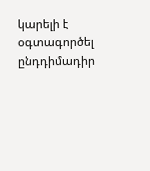կարելի է օգտագործել ընդդիմադիր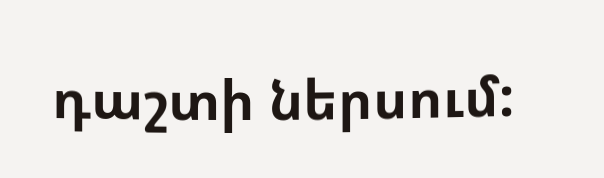դաշտի ներսում: